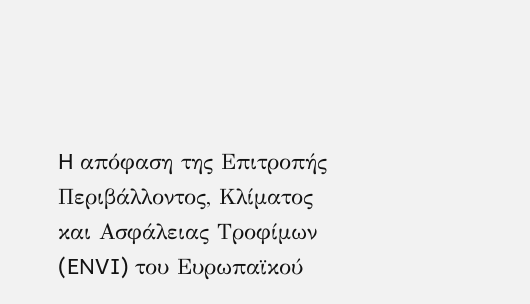H απόφαση της Επιτροπής Περιβάλλοντος, Κλίματος και Ασφάλειας Τροφίμων (ENVI) του Ευρωπαϊκού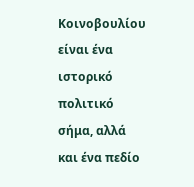Κοινοβουλίου είναι ένα ιστορικό πολιτικό σήμα, αλλά και ένα πεδίο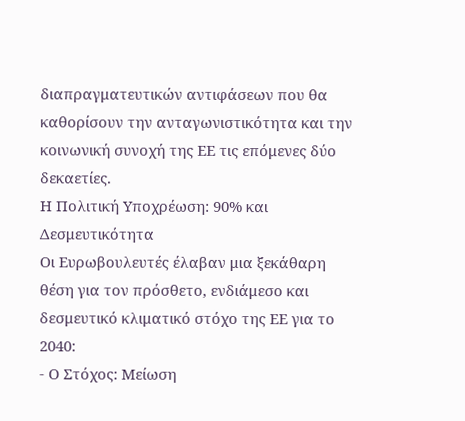διαπραγματευτικών αντιφάσεων που θα καθορίσουν την ανταγωνιστικότητα και την κοινωνική συνοχή της ΕΕ τις επόμενες δύο δεκαετίες.
Η Πολιτική Υποχρέωση: 90% και Δεσμευτικότητα
Οι Ευρωβουλευτές έλαβαν μια ξεκάθαρη θέση για τον πρόσθετο, ενδιάμεσο και δεσμευτικό κλιματικό στόχο της ΕΕ για το 2040:
- Ο Στόχος: Μείωση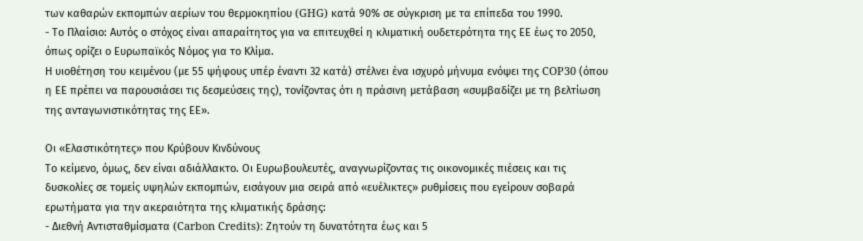των καθαρών εκπομπών αερίων του θερμοκηπίου (GHG) κατά 90% σε σύγκριση με τα επίπεδα του 1990.
- Το Πλαίσιο: Αυτός ο στόχος είναι απαραίτητος για να επιτευχθεί η κλιματική ουδετερότητα της ΕΕ έως το 2050, όπως ορίζει ο Ευρωπαϊκός Νόμος για το Κλίμα.
Η υιοθέτηση του κειμένου (με 55 ψήφους υπέρ έναντι 32 κατά) στέλνει ένα ισχυρό μήνυμα ενόψει της COP30 (όπου η ΕΕ πρέπει να παρουσιάσει τις δεσμεύσεις της), τονίζοντας ότι η πράσινη μετάβαση «συμβαδίζει με τη βελτίωση της ανταγωνιστικότητας της ΕΕ».

Οι «Ελαστικότητες» που Κρύβουν Κινδύνους
Το κείμενο, όμως, δεν είναι αδιάλλακτο. Οι Ευρωβουλευτές, αναγνωρίζοντας τις οικονομικές πιέσεις και τις δυσκολίες σε τομείς υψηλών εκπομπών, εισάγουν μια σειρά από «ευέλικτες» ρυθμίσεις που εγείρουν σοβαρά ερωτήματα για την ακεραιότητα της κλιματικής δράσης:
- Διεθνή Αντισταθμίσματα (Carbon Credits): Ζητούν τη δυνατότητα έως και 5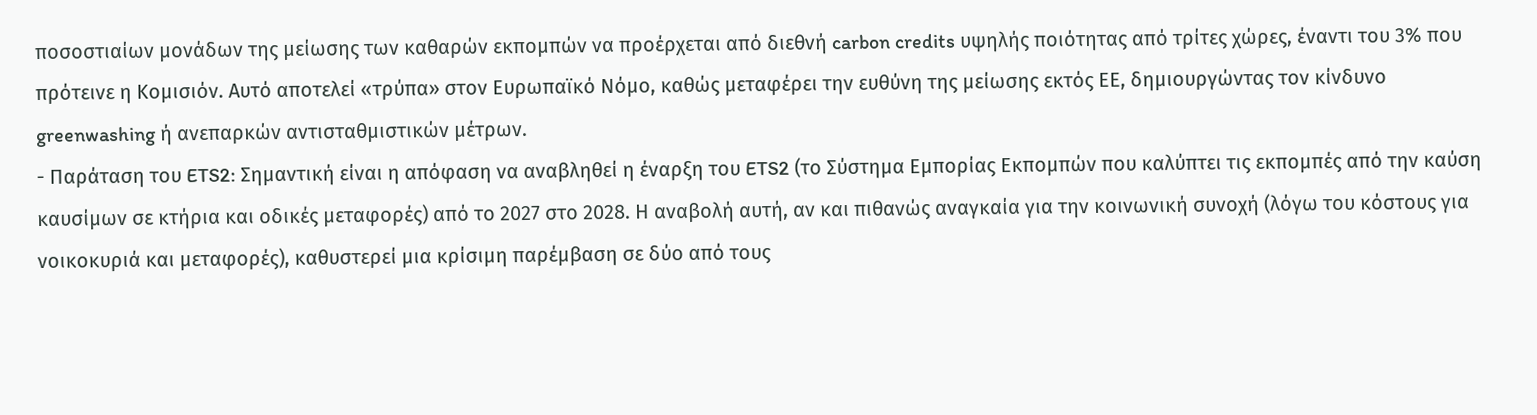ποσοστιαίων μονάδων της μείωσης των καθαρών εκπομπών να προέρχεται από διεθνή carbon credits υψηλής ποιότητας από τρίτες χώρες, έναντι του 3% που πρότεινε η Κομισιόν. Αυτό αποτελεί «τρύπα» στον Ευρωπαϊκό Νόμο, καθώς μεταφέρει την ευθύνη της μείωσης εκτός ΕΕ, δημιουργώντας τον κίνδυνο greenwashing ή ανεπαρκών αντισταθμιστικών μέτρων.
- Παράταση του ETS2: Σημαντική είναι η απόφαση να αναβληθεί η έναρξη του ETS2 (το Σύστημα Εμπορίας Εκπομπών που καλύπτει τις εκπομπές από την καύση καυσίμων σε κτήρια και οδικές μεταφορές) από το 2027 στο 2028. Η αναβολή αυτή, αν και πιθανώς αναγκαία για την κοινωνική συνοχή (λόγω του κόστους για νοικοκυριά και μεταφορές), καθυστερεί μια κρίσιμη παρέμβαση σε δύο από τους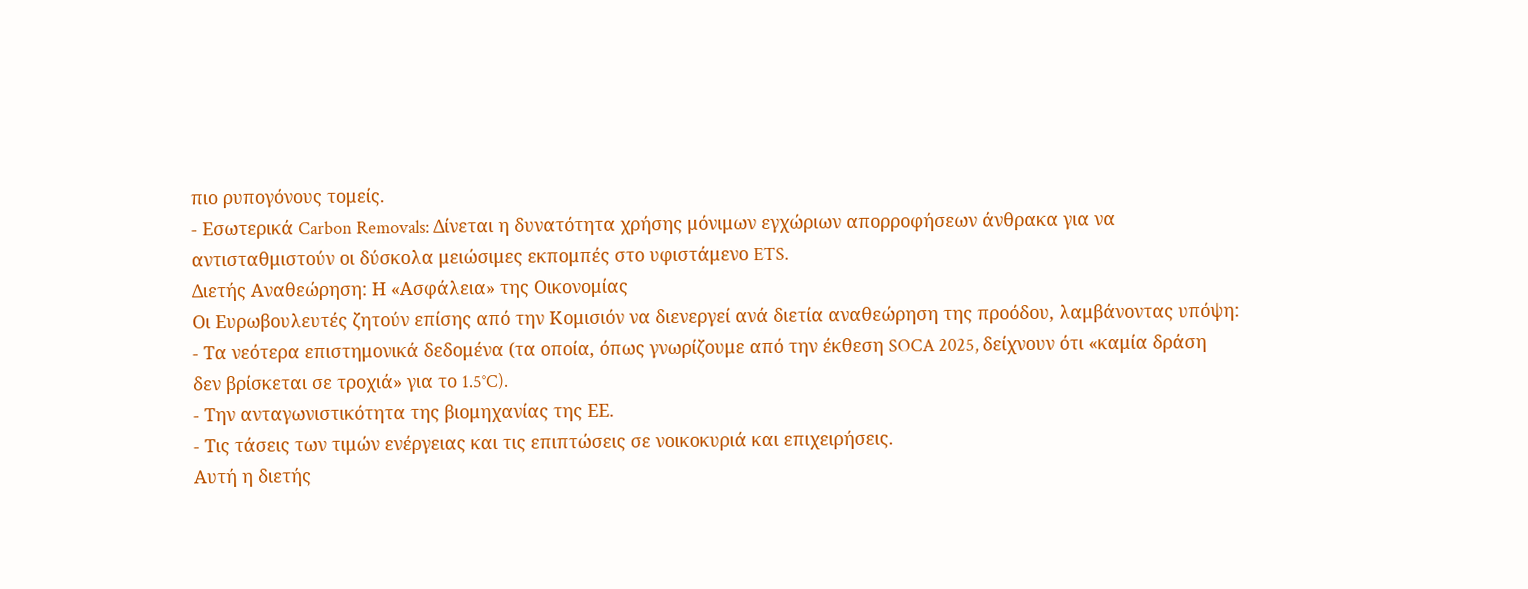πιο ρυπογόνους τομείς.
- Εσωτερικά Carbon Removals: Δίνεται η δυνατότητα χρήσης μόνιμων εγχώριων απορροφήσεων άνθρακα για να αντισταθμιστούν οι δύσκολα μειώσιμες εκπομπές στο υφιστάμενο ETS.
Διετής Αναθεώρηση: Η «Ασφάλεια» της Οικονομίας
Οι Ευρωβουλευτές ζητούν επίσης από την Κομισιόν να διενεργεί ανά διετία αναθεώρηση της προόδου, λαμβάνοντας υπόψη:
- Τα νεότερα επιστημονικά δεδομένα (τα οποία, όπως γνωρίζουμε από την έκθεση SOCA 2025, δείχνουν ότι «καμία δράση δεν βρίσκεται σε τροχιά» για το 1.5°C).
- Την ανταγωνιστικότητα της βιομηχανίας της ΕΕ.
- Τις τάσεις των τιμών ενέργειας και τις επιπτώσεις σε νοικοκυριά και επιχειρήσεις.
Αυτή η διετής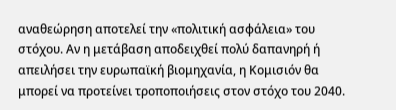αναθεώρηση αποτελεί την «πολιτική ασφάλεια» του στόχου. Αν η μετάβαση αποδειχθεί πολύ δαπανηρή ή απειλήσει την ευρωπαϊκή βιομηχανία, η Κομισιόν θα μπορεί να προτείνει τροποποιήσεις στον στόχο του 2040.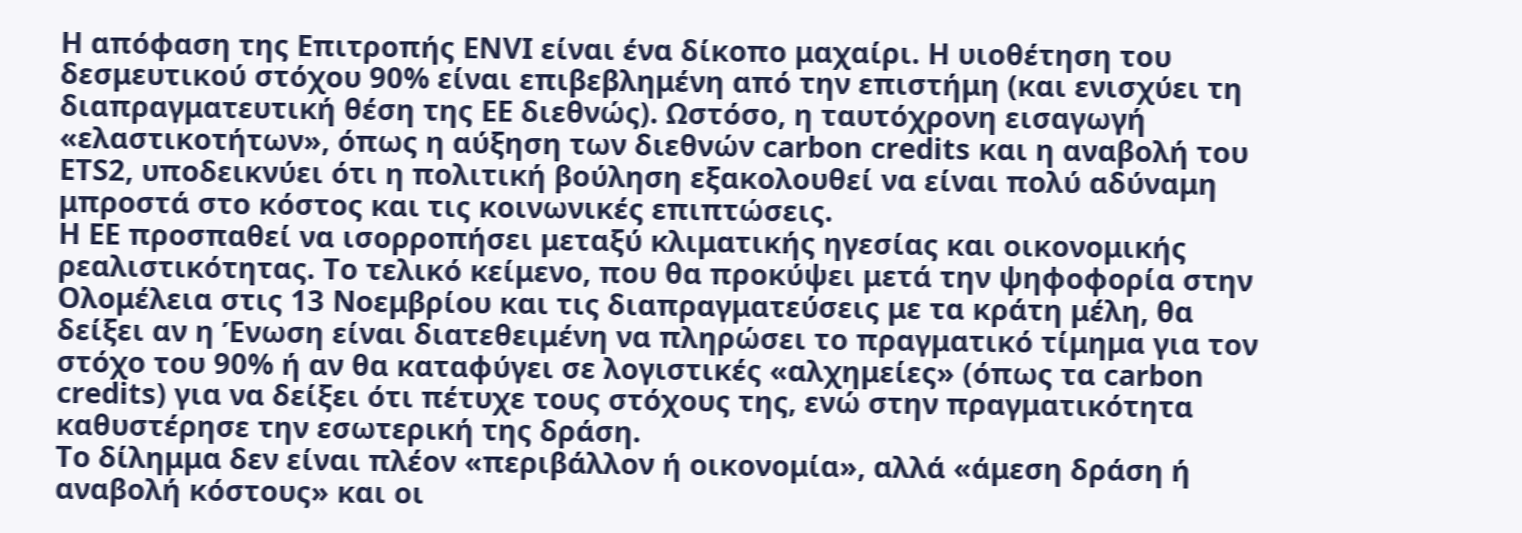Η απόφαση της Επιτροπής ENVI είναι ένα δίκοπο μαχαίρι. Η υιοθέτηση του δεσμευτικού στόχου 90% είναι επιβεβλημένη από την επιστήμη (και ενισχύει τη διαπραγματευτική θέση της ΕΕ διεθνώς). Ωστόσο, η ταυτόχρονη εισαγωγή «ελαστικοτήτων», όπως η αύξηση των διεθνών carbon credits και η αναβολή του ETS2, υποδεικνύει ότι η πολιτική βούληση εξακολουθεί να είναι πολύ αδύναμη μπροστά στο κόστος και τις κοινωνικές επιπτώσεις.
Η ΕΕ προσπαθεί να ισορροπήσει μεταξύ κλιματικής ηγεσίας και οικονομικής ρεαλιστικότητας. Το τελικό κείμενο, που θα προκύψει μετά την ψηφοφορία στην Ολομέλεια στις 13 Νοεμβρίου και τις διαπραγματεύσεις με τα κράτη μέλη, θα δείξει αν η Ένωση είναι διατεθειμένη να πληρώσει το πραγματικό τίμημα για τον στόχο του 90% ή αν θα καταφύγει σε λογιστικές «αλχημείες» (όπως τα carbon credits) για να δείξει ότι πέτυχε τους στόχους της, ενώ στην πραγματικότητα καθυστέρησε την εσωτερική της δράση.
Το δίλημμα δεν είναι πλέον «περιβάλλον ή οικονομία», αλλά «άμεση δράση ή αναβολή κόστους» και οι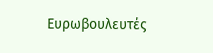Ευρωβουλευτές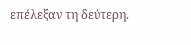επέλεξαν τη δεύτερη.